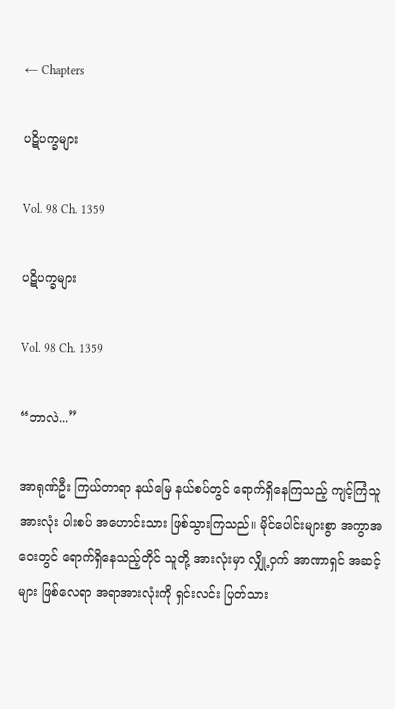← Chapters

ပဋိပက္ခများ

Vol. 98 Ch. 1359

ပဋိပက္ခများ

Vol. 98 Ch. 1359

“ဘာလဲ...”

အာရုဏ်ဦး ကြယ်တာရာ နယ်မြေ နယ်စပ်တွင် ရောက်ရှိနေကြသည့် ကျင့်ကြံသူ အားလုံး ပါးစပ် အဟောင်းသား ဖြစ်သွားကြသည်။ မိုင်ပေါင်းများစွာ အကွာအဝေးတွင် ရောက်ရှိနေသည့်တိုင် သူတို့ အားလုံးမှာ လျှို့ဝှက် အာဏာရှင် အဆင့်များ ဖြစ်လေရာ အရာအားလုံးကို ရှင်းလင်း ပြတ်သား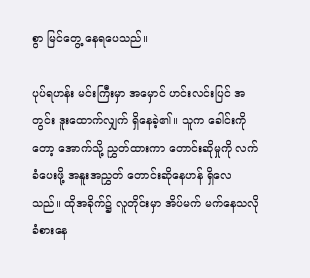စွာ မြင်တွေ့ နေရပေသည်။

ပုပ်ရဟန်း မင်းကြီးမှာ အမှောင် ဟင်းလင်းပြင် အတွင်း ဒူးထောက်လျှက် ရှိနေခဲ့၏။ သူက ခေါင်းကိုတော့ အောက်သို့ ညွှတ်ထားကာ တောင်းဆိုမှုကို လက်ခံပေးဖို့ အနူးအညွှတ် တောင်းဆိုနေဟန် ရှိလေသည်။ ထိုအခိုက်၌ လူတိုင်းမှာ အိပ်မက် မက်နေသလို ခံစားနေ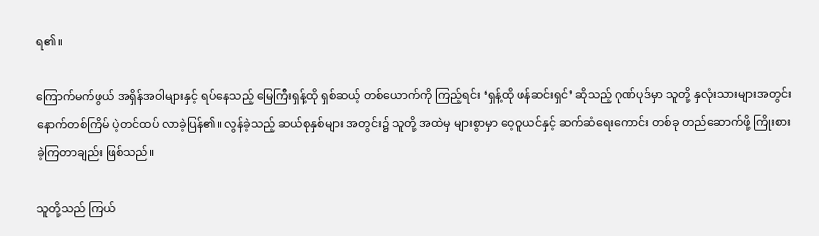ရ၏။

ကြောက်မက်ဖွယ် အရှိန်အဝါများနှင့် ရပ်နေသည့် မြေကြီးရှန့်ထို ရှစ်ဆယ့် တစ်ယောက်ကို ကြည့်ရင်း ‘ရှန့်ထို ဖန်ဆင်းရှင်’ ဆိုသည့် ဂုဏ်ပုဒ်မှာ သူတို့ နှလုံးသားများအတွင်း နောက်တစ်ကြိမ် ပဲ့တင်ထပ် လာခဲ့ပြန်၏။ လွန်ခဲ့သည့် ဆယ်စုနှစ်များ အတွင်း၌ သူတို့ အထဲမှ များစွာမှာ ဝေ့ဝူယင်နှင့် ဆက်ဆံရေးကောင်း တစ်ခု တည်ဆောက်ဖို့ ကြိုးစားခဲ့ကြတာချည်း ဖြစ်သည်။

သူတို့သည် ကြယ်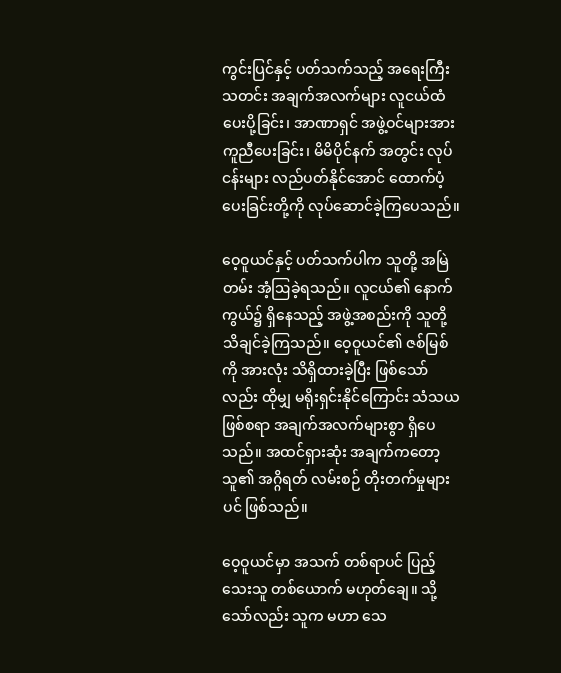ကွင်းပြင်နှင့် ပတ်သက်သည့် အရေးကြီး သတင်း အချက်အလက်များ လူငယ်ထံ ပေးပို့ခြင်း၊ အာဏာရှင် အဖွဲ့ဝင်များအား ကူညီပေးခြင်း၊ မိမိပိုင်နက် အတွင်း လုပ်ငန်းများ လည်ပတ်နိုင်အောင် ထောက်ပံ့ပေးခြင်းတို့ကို လုပ်ဆောင်ခဲ့ကြပေသည်။

ဝေ့ဝူယင်နှင့် ပတ်သက်ပါက သူတို့ အမြဲတမ်း အံ့ဩခဲ့ရသည်။ လူငယ်၏ နောက်ကွယ်၌ ရှိနေသည့် အဖွဲ့အစည်းကို သူတို့ သိချင်ခဲ့ကြသည်။ ဝေ့ဝူယင်၏ ဇစ်မြစ်ကို အားလုံး သိရှိထားခဲ့ပြီး ဖြစ်သော်လည်း ထိုမျှ မရိုးရှင်းနိုင်ကြောင်း သံသယ ဖြစ်စရာ အချက်အလက်များစွာ ရှိပေသည်။ အထင်ရှားဆုံး အချက်ကတော့ သူ၏ အဂ္ဂိရတ် လမ်းစဉ် တိုးတက်မှုများပင် ဖြစ်သည်။

ဝေ့ဝူယင်မှာ အသက် တစ်ရာပင် ပြည့်သေးသူ တစ်ယောက် မဟုတ်ချေ။ သို့သော်လည်း သူက မဟာ သေ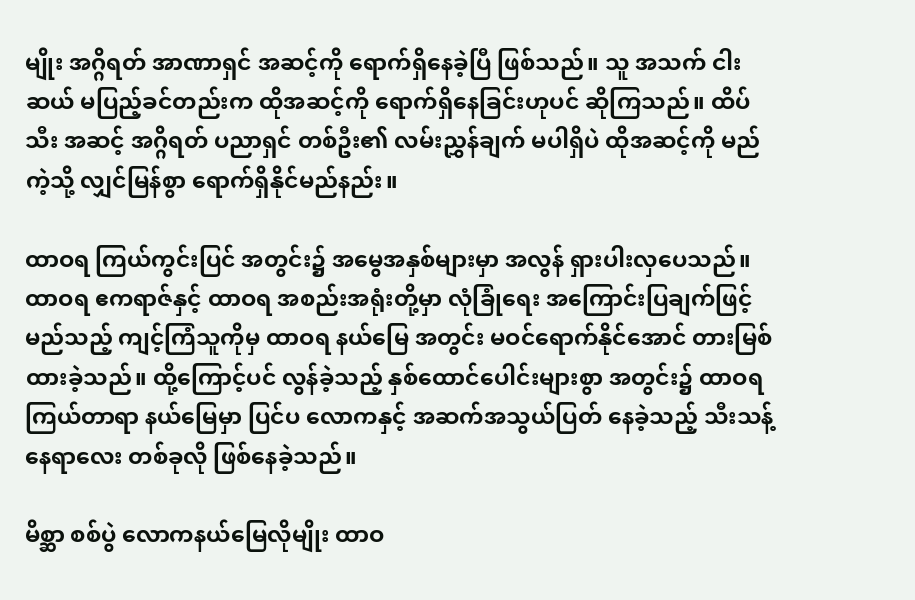မျိုး အဂ္ဂိရတ် အာဏာရှင် အဆင့်ကို ရောက်ရှိနေခဲ့ပြီ ဖြစ်သည်။ သူ အသက် ငါးဆယ် မပြည့်ခင်တည်းက ထိုအဆင့်ကို ရောက်ရှိနေခြင်းဟုပင် ဆိုကြသည်။ ထိပ်သီး အဆင့် အဂ္ဂိရတ် ပညာရှင် တစ်ဦး၏ လမ်းညွှန်ချက် မပါရှိပဲ ထိုအဆင့်ကို မည်ကဲ့သို့ လျှင်မြန်စွာ ရောက်ရှိနိုင်မည်နည်း။

ထာဝရ ကြယ်ကွင်းပြင် အတွင်း၌ အမွေအနှစ်များမှာ အလွန် ရှားပါးလှပေသည်။ ထာဝရ ဧကရာဇ်နှင့် ထာဝရ အစည်းအရုံးတို့မှာ လုံခြုံရေး အကြောင်းပြချက်ဖြင့် မည်သည့် ကျင့်ကြံသူကိုမှ ထာဝရ နယ်မြေ အတွင်း မဝင်ရောက်နိုင်အောင် တားမြစ်ထားခဲ့သည်။ ထို့ကြောင့်ပင် လွန်ခဲ့သည့် နှစ်ထောင်ပေါင်းများစွာ အတွင်း၌ ထာဝရ ကြယ်တာရာ နယ်မြေမှာ ပြင်ပ လောကနှင့် အဆက်အသွယ်ပြတ် နေခဲ့သည့် သီးသန့်နေရာလေး တစ်ခုလို ဖြစ်နေခဲ့သည်။

မိစ္ဆာ စစ်ပွဲ လောကနယ်မြေလိုမျိုး ထာဝ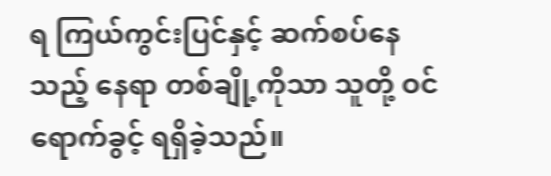ရ ကြယ်ကွင်းပြင်နှင့် ဆက်စပ်နေသည့် နေရာ တစ်ချို့ကိုသာ သူတို့ ဝင်ရောက်ခွင့် ရရှိခဲ့သည်။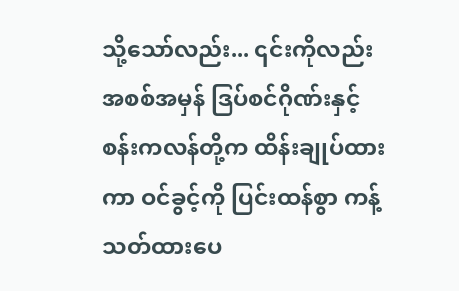သို့သော်လည်း... ၎င်းကိုလည်း အစစ်အမှန် ဒြပ်စင်ဂိုဏ်းနှင့် စန်းကလန်တို့က ထိန်းချုပ်ထားကာ ဝင်ခွင့်ကို ပြင်းထန်စွာ ကန့်သတ်ထားပေ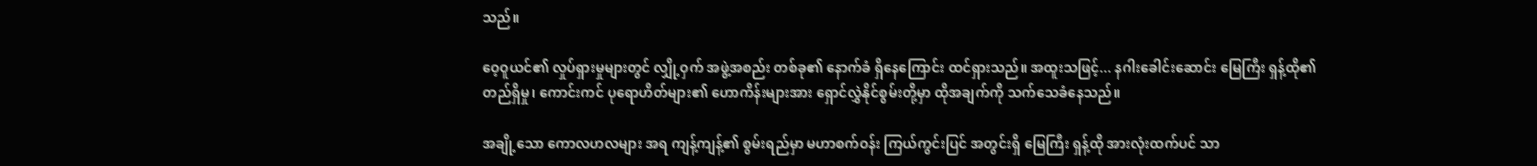သည်။

ဝေ့ဝူယင်၏ လှုပ်ရှားမှုများတွင် လျှို့ဝှက် အဖွဲ့အစည်း တစ်ခု၏ နောက်ခံ ရှိနေကြောင်း ထင်ရှားသည်။ အထူးသဖြင့်... နဂါးခေါင်းဆောင်း မြေကြီး ရှန့်ထို၏ တည်ရှိမှု၊ ကောင်းကင် ပုရောဟိတ်များ၏ ဟောကိန်းများအား ရှောင်လွှဲနိုင်စွမ်းတို့မှာ ထိုအချက်ကို သက်သေခံနေသည်။

အချို့သော ကောလဟလများ အရ ကျန့်ကျန့်၏ စွမ်းရည်မှာ မဟာစက်ဝန်း ကြယ်ကွင်းပြင် အတွင်းရှိ မြေကြီး ရှန့်ထို အားလုံးထက်ပင် သာ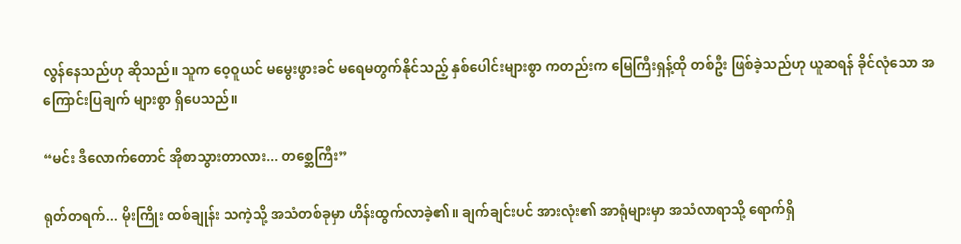လွန်နေသည်ဟု ဆိုသည်။ သူက ဝေ့ဝူယင် မမွေးဖွားခင် မရေမတွက်နိုင်သည့် နှစ်ပေါင်းများစွာ ကတည်းက မြေကြီးရှန့်ထို တစ်ဦး ဖြစ်ခဲ့သည်ဟု ယူဆရန် ခိုင်လုံသော အကြောင်းပြချက် များစွာ ရှိပေသည်။

“မင်း ဒီလောက်တောင် အိုစာသွားတာလား... တစ္ဆေကြီး”

ရုတ်တရက်... မိုးကြိုး ထစ်ချုန်း သကဲ့သို့ အသံတစ်ခုမှာ ဟိန်းထွက်လာခဲ့၏။ ချက်ချင်းပင် အားလုံး၏ အာရုံများမှာ အသံလာရာသို့ ရောက်ရှိ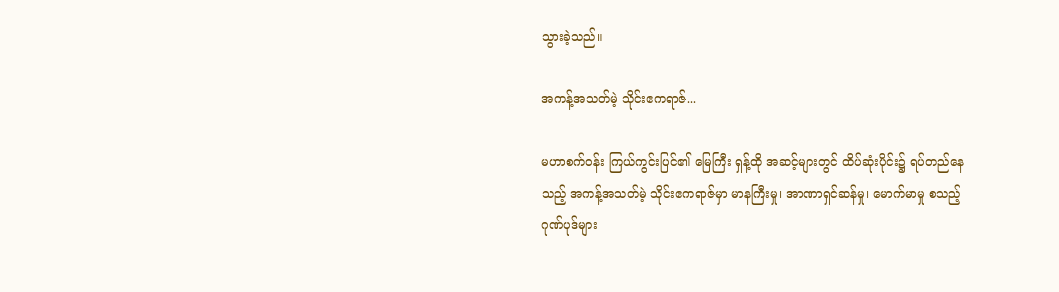သွားခဲ့သည်။

အကန့်အသတ်မဲ့ သိုင်းဧကရာဇ်...

မဟာစက်ဝန်း ကြယ်ကွင်းပြင်၏ မြေကြီး ရှန့်ထို အဆင့်များတွင် ထိပ်ဆုံးပိုင်း၌ ရပ်တည်နေသည့် အကန့်အသတ်မဲ့ သိုင်းဧကရာဇ်မှာ မာနကြီးမှု၊ အာဏာရှင်ဆန်မှု၊ မောက်မာမှု စသည့် ဂုဏ်ပုဒ်များ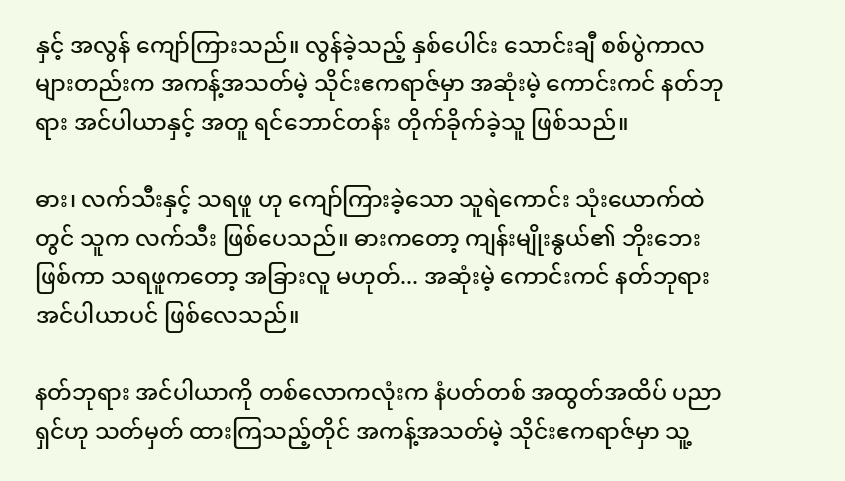နှင့် အလွန် ကျော်ကြားသည်။ လွန်ခဲ့သည့် နှစ်ပေါင်း သောင်းချီ စစ်ပွဲကာလများတည်းက အကန့်အသတ်မဲ့ သိုင်းဧကရာဇ်မှာ အဆုံးမဲ့ ကောင်းကင် နတ်ဘုရား အင်ပါယာနှင့် အတူ ရင်ဘောင်တန်း တိုက်ခိုက်ခဲ့သူ ဖြစ်သည်။

ဓား၊ လက်သီးနှင့် သရဖူ ဟု ကျော်ကြားခဲ့သော သူရဲကောင်း သုံးယောက်ထဲတွင် သူက လက်သီး ဖြစ်ပေသည်။ ဓားကတော့ ကျန်းမျိုးနွယ်၏ ဘိုးဘေး ဖြစ်ကာ သရဖူကတော့ အခြားလူ မဟုတ်... အဆုံးမဲ့ ကောင်းကင် နတ်ဘုရား အင်ပါယာပင် ဖြစ်လေသည်။

နတ်ဘုရား အင်ပါယာကို တစ်လောကလုံးက နံပတ်တစ် အထွတ်အထိပ် ပညာရှင်ဟု သတ်မှတ် ထားကြသည့်တိုင် အကန့်အသတ်မဲ့ သိုင်းဧကရာဇ်မှာ သူ့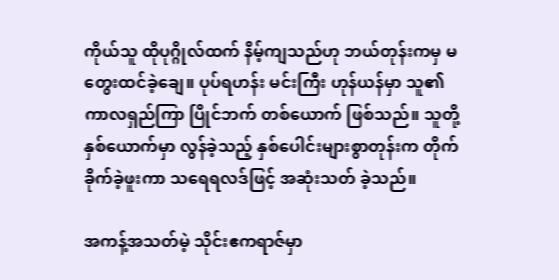ကိုယ်သူ ထိုပုဂ္ဂိုလ်ထက် နိမ့်ကျသည်ဟု ဘယ်တုန်းကမှ မတွေးထင်ခဲ့ချေ။ ပုပ်ရဟန်း မင်းကြီး ဟုန်ယန်မှာ သူ၏ ကာလရှည်ကြာ ပြိုင်ဘက် တစ်ယောက် ဖြစ်သည်။ သူတို့ နှစ်ယောက်မှာ လွန်ခဲ့သည့် နှစ်ပေါင်းများစွာတုန်းက တိုက်ခိုက်ခဲ့ဖူးကာ သရေရလဒ်ဖြင့် အဆုံးသတ် ခဲ့သည်။

အကန့်အသတ်မဲ့ သိုင်းဧကရာဇ်မှာ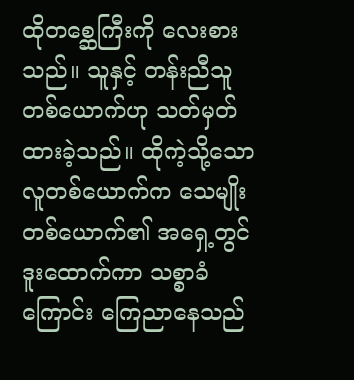ထိုတစ္ဆေကြီးကို လေးစားသည်။ သူနှင့် တန်းညီသူ တစ်ယောက်ဟု သတ်မှတ်ထားခဲ့သည်။ ထိုကဲ့သို့သော လူတစ်ယောက်က သေမျိုးတစ်ယောက်၏ အရှေ့တွင် ဒူးထောက်ကာ သစ္စာခံကြောင်း ကြေညာနေသည်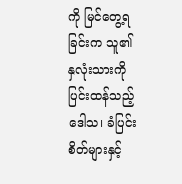ကို မြင်တွေ့ရခြင်းက သူ၏ နှလုံးသားကို ပြင်းထန်သည့် ဒေါသ၊ ခံပြင်းစိတ်များနှင့်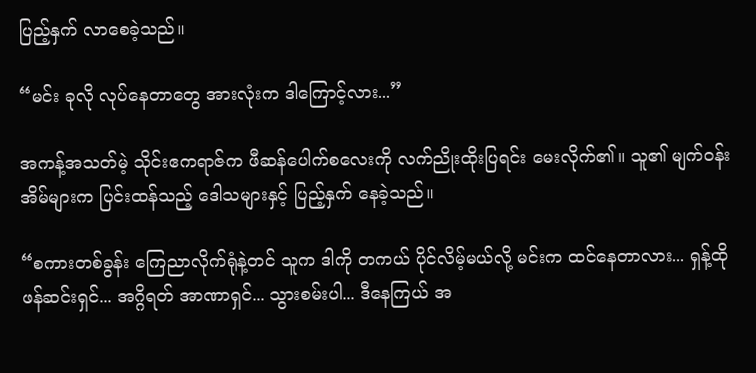ပြည့်နှက် လာစေခဲ့သည်။

“မင်း ခုလို လုပ်နေတာတွေ အားလုံးက ဒါကြောင့်လား...”

အကန့်အသတ်မဲ့ သိုင်းဧကရာဇ်က ဖီဆန်ပေါက်စလေးကို လက်ညိုးထိုးပြရင်း မေးလိုက်၏။ သူ၏ မျက်ဝန်းအိမ်များက ပြင်းထန်သည့် ဒေါသများနှင့် ပြည့်နှက် နေခဲ့သည်။

“စကားတစ်ခွန်း ကြေညာလိုက်ရုံနဲ့တင် သူက ဒါကို တကယ် ပိုင်လိမ့်မယ်လို့ မင်းက ထင်နေတာလား... ရှန့်ထို ဖန်ဆင်းရှင်... အဂ္ဂိရတ် အာဏာရှင်... သွားစမ်းပါ... ဒီနေကြယ် အ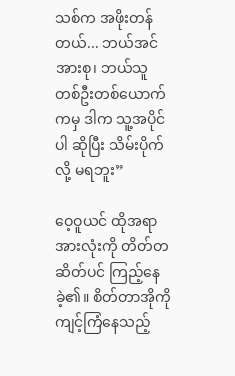သစ်က အဖိုးတန်တယ်... ဘယ်အင်အားစု၊ ဘယ်သူ တစ်ဦးတစ်ယောက်ကမှ ဒါက သူ့အပိုင်ပါ ဆိုပြီး သိမ်းပိုက်လို့ မရဘူး”

ဝေ့ဝူယင် ထိုအရာ အားလုံးကို တိတ်တဆိတ်ပင် ကြည့်နေခဲ့၏။ စိတ်တာအိုကို ကျင့်ကြံနေသည့်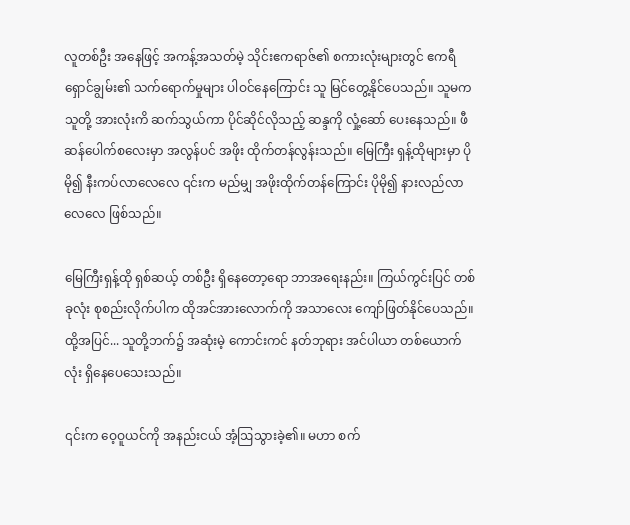လူတစ်ဦး အနေဖြင့် အကန့်အသတ်မဲ့ သိုင်းဧကရာဇ်၏ စကားလုံးများတွင် ဧကရီ ရှောင်ချွမ်း၏ သက်ရောက်မှုများ ပါဝင်နေကြောင်း သူ မြင်တွေ့နိုင်ပေသည်။ သူမက သူတို့ အားလုံးကိ ဆက်သွယ်ကာ ပိုင်ဆိုင်လိုသည့် ဆန္ဒကို လှုံ့ဆော် ပေးနေသည်။ ဖီဆန်ပေါက်စလေးမှာ အလွန်ပင် အဖိုး ထိုက်တန်လွန်းသည်။ မြေကြီး ရှန့်ထိုများမှာ ပိုမို၍ နီးကပ်လာလေလေ ၎င်းက မည်မျှ အဖိုးထိုက်တန်ကြောင်း ပိုမို၍ နားလည်လာလေလေ ဖြစ်သည်။

မြေကြီးရှန့်ထို ရှစ်ဆယ့် တစ်ဦး ရှိနေတော့ရော ဘာအရေးနည်း။ ကြယ်ကွင်းပြင် တစ်ခုလုံး စုစည်းလိုက်ပါက ထိုအင်အားလောက်ကို အသာလေး ကျော်ဖြတ်နိုင်ပေသည်။ ထို့အပြင်... သူတို့ဘက်၌ အဆုံးမဲ့ ကောင်းကင် နတ်ဘုရား အင်ပါယာ တစ်ယောက်လုံး ရှိနေပေသေးသည်။

၎င်းက ဝေ့ဝူယင်ကို အနည်းငယ် အံ့ဩသွားခဲ့၏။ မဟာ စက်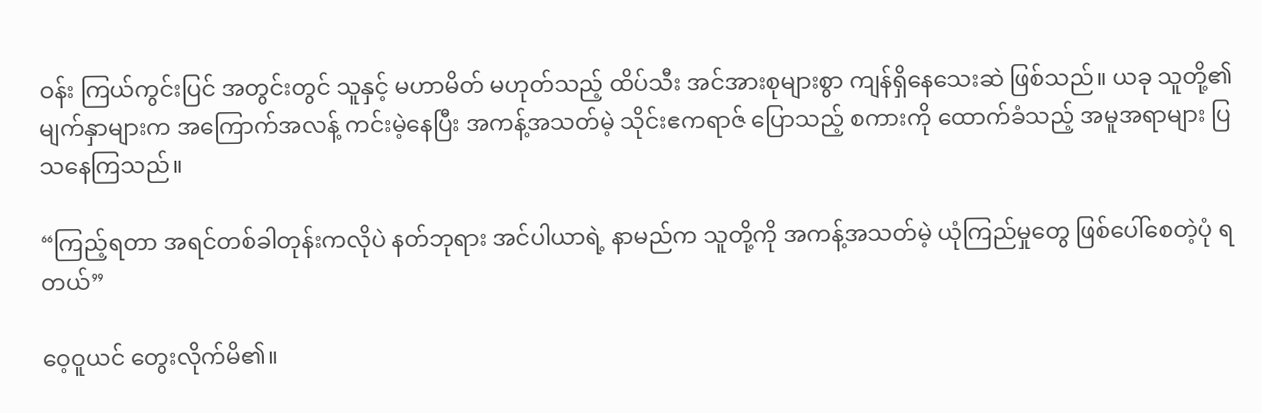ဝန်း ကြယ်ကွင်းပြင် အတွင်းတွင် သူနှင့် မဟာမိတ် မဟုတ်သည့် ထိပ်သီး အင်အားစုများစွာ ကျန်ရှိနေသေးဆဲ ဖြစ်သည်။ ယခု သူတို့၏ မျက်နှာများက အကြောက်အလန့် ကင်းမဲ့နေပြီး အကန့်အသတ်မဲ့ သိုင်းဧကရာဇ် ပြောသည့် စကားကို ထောက်ခံသည့် အမူအရာများ ပြသနေကြသည်။

“ကြည့်ရတာ အရင်တစ်ခါတုန်းကလိုပဲ နတ်ဘုရား အင်ပါယာရဲ့ နာမည်က သူတို့ကို အကန့်အသတ်မဲ့ ယုံကြည်မှုတွေ ဖြစ်ပေါ်စေတဲ့ပုံ ရတယ်”

ဝေ့ဝူယင် တွေးလိုက်မိ၏။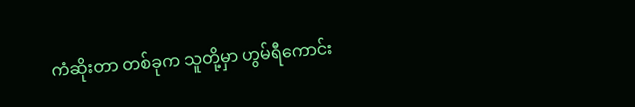ကံဆိုးတာ တစ်ခုက သူတို့မှာ ဟွမ်ရီကောင်း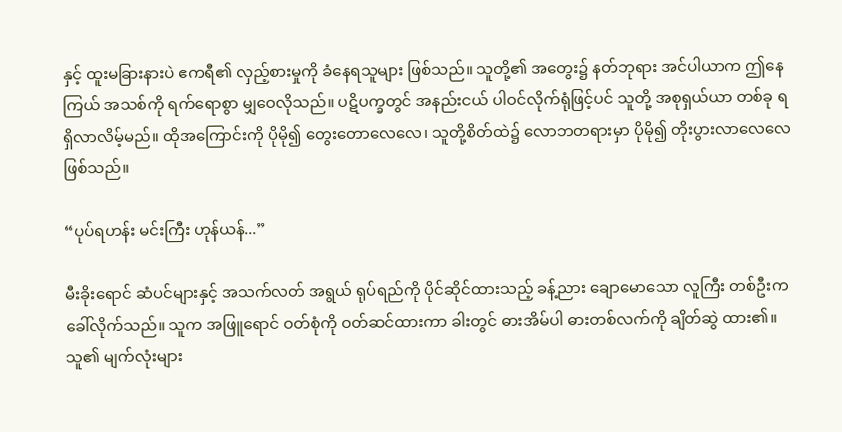နှင့် ထူးမခြားနားပဲ ဧကရီ၏ လှည့်စားမှုကို ခံနေရသူများ ဖြစ်သည်။ သူတို့၏ အတွေး၌ နတ်ဘုရား အင်ပါယာက ဤနေကြယ် အသစ်ကို ရက်ရောစွာ မျှဝေလိုသည်။ ပဋိပက္ခတွင် အနည်းငယ် ပါဝင်လိုက်ရုံဖြင့်ပင် သူတို့ အစုရှယ်ယာ တစ်ခု ရရှိလာလိမ့်မည်။ ထိုအကြောင်းကို ပိုမို၍ တွေးတောလေလေ၊ သူတို့စိတ်ထဲ၌ လောဘတရားမှာ ပိုမို၍ တိုးပွားလာလေလေ ဖြစ်သည်။

“ပုပ်ရဟန်း မင်းကြီး ဟုန်ယန်...”

မီးခိုးရောင် ဆံပင်များနှင့် အသက်လတ် အရွယ် ရုပ်ရည်ကို ပိုင်ဆိုင်ထားသည့် ခန့်ညား ချောမောသော လူကြီး တစ်ဦးက ခေါ်လိုက်သည်။ သူက အဖြူရောင် ဝတ်စုံကို ဝတ်ဆင်ထားကာ ခါးတွင် ဓားအိမ်ပါ ဓားတစ်လက်ကို ချိတ်ဆွဲ ထား၏။ သူ၏ မျက်လုံးများ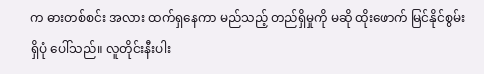က ဓားတစ်စင်း အလား ထက်ရှနေကာ မည်သည့် တည်ရှိမှုကို မဆို ထိုးဖောက် မြင်နိုင်စွမ်း ရှိပုံ ပေါ်သည်။ လူတိုင်းနီးပါး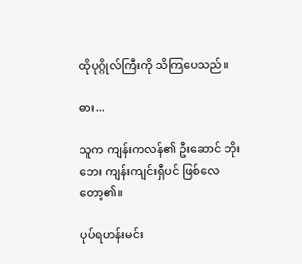ထိုပုဂ္ဂိုလ်ကြီးကို သိကြပေသည်။

ဓား...

သူက ကျန်းကလန်၏ ဦးဆောင် ဘိုးဘေး ကျန်းကျင်းရှီပင် ဖြစ်လေတော့၏။

ပုပ်ရဟန်းမင်း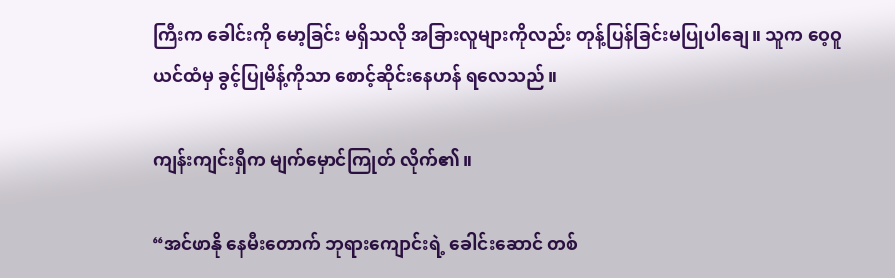ကြီးက ခေါင်းကို မော့ခြင်း မရှိသလို အခြားလူများကိုလည်း တုန့်ပြန်ခြင်းမပြုပါချေ။ သူက ဝေ့ဝူယင်ထံမှ ခွင့်ပြုမိန့်ကိုသာ စောင့်ဆိုင်းနေဟန် ရလေသည်။

ကျန်းကျင်းရှီက မျက်မှောင်ကြုတ် လိုက်၏။

“အင်ဖာနို နေမီးတောက် ဘုရားကျောင်းရဲ့ ခေါင်းဆောင် တစ်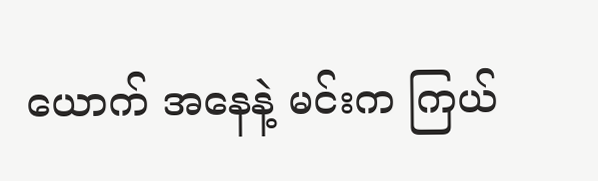ယောက် အနေနဲ့ မင်းက ကြယ်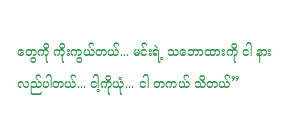တွေကို ကိုးကွယ်တယ်... မင်းရဲ့ သဘောထားကို ငါ နားလည်ပါတယ်... ငါ့ကိုယုံ... ငါ တကယ် သိတယ်”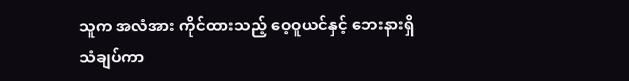သူက အလံအား ကိုင်ထားသည့် ဝေ့ဝူယင်နှင့် ဘေးနားရှိ သံချပ်ကာ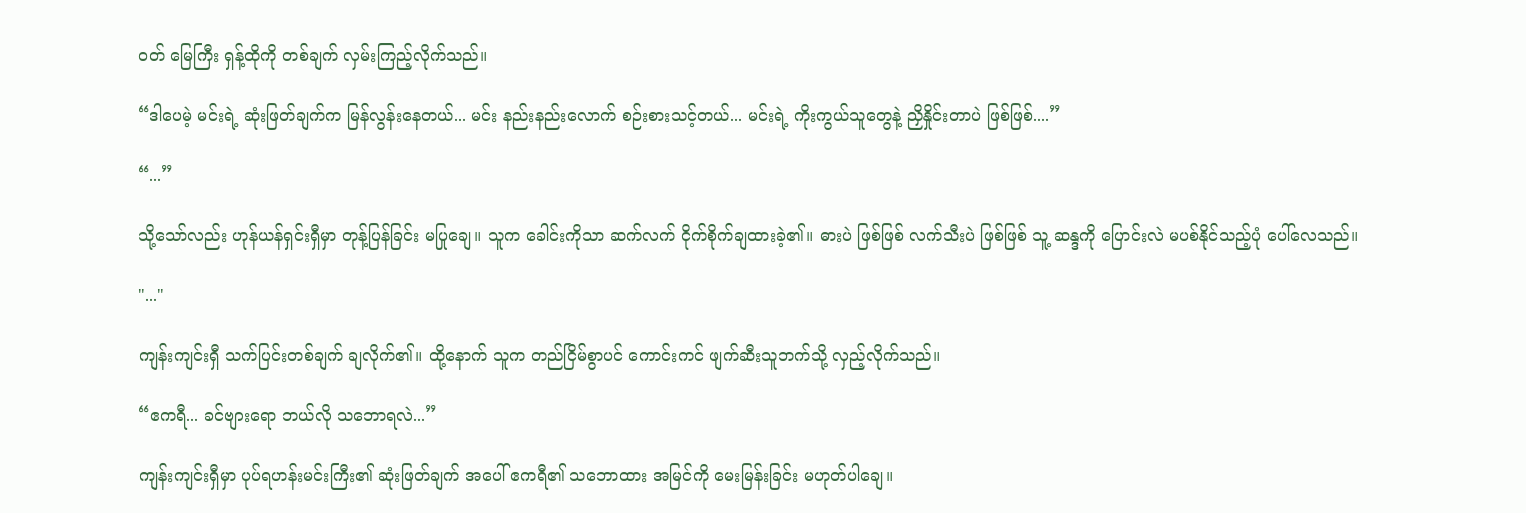ဝတ် မြေကြီး ရှန့်ထိုကို တစ်ချက် လှမ်းကြည့်လိုက်သည်။

“ဒါပေမဲ့ မင်းရဲ့ ဆုံးဖြတ်ချက်က မြန်လွန်းနေတယ်... မင်း နည်းနည်းလောက် စဉ်းစားသင့်တယ်... မင်းရဲ့ ကိုးကွယ်သူတွေနဲ့ ညှိနှိုင်းတာပဲ ဖြစ်ဖြစ်....”

“...”

သို့သော်လည်း ဟုန်ယန်ရှင်းရှီမှာ တုန့်ပြန်ခြင်း မပြုချေ။ သူက ခေါင်းကိုသာ ဆက်လက် ငိုက်စိုက်ချထားခဲ့၏။ ဓားပဲ ဖြစ်ဖြစ် လက်သီးပဲ ဖြစ်ဖြစ် သူ့ ဆန္ဒကို ပြောင်းလဲ မပစ်နိုင်သည့်ပုံ ပေါ်လေသည်။

"..."

ကျန်းကျင်းရှီ သက်ပြင်းတစ်ချက် ချလိုက်၏။ ထို့နောက် သူက တည်ငြိမ်စွာပင် ကောင်းကင် ဖျက်ဆီးသူဘက်သို့ လှည့်လိုက်သည်။

“ဧကရီ... ခင်ဗျားရော ဘယ်လို သဘောရလဲ...”

ကျန်းကျင်းရှီမှာ ပုပ်ရဟန်းမင်းကြီး၏ ဆုံးဖြတ်ချက် အပေါ် ဧကရီ၏ သဘောထား အမြင်ကို မေးမြန်းခြင်း မဟုတ်ပါချေ။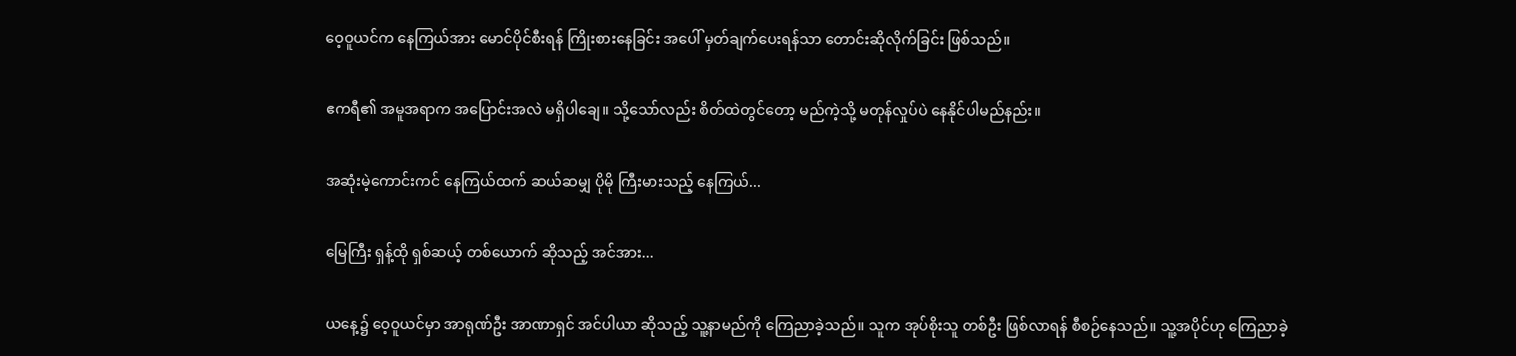ဝေ့ဝူယင်က နေကြယ်အား မောင်ပိုင်စီးရန် ကြိုးစားနေခြင်း အပေါ် မှတ်ချက်ပေးရန်သာ တောင်းဆိုလိုက်ခြင်း ဖြစ်သည်။

ဧကရီ၏ အမူအရာက အပြောင်းအလဲ မရှိပါချေ။ သို့သော်လည်း စိတ်ထဲတွင်တော့ မည်ကဲ့သို့ မတုန်လှုပ်ပဲ နေနိုင်ပါမည်နည်း။

အဆုံးမဲ့ကောင်းကင် နေကြယ်ထက် ဆယ်ဆမျှ ပိုမို ကြီးမားသည့် နေကြယ်...

မြေကြီး ရှန့်ထို ရှစ်ဆယ့် တစ်ယောက် ဆိုသည့် အင်အား...

ယနေ့၌ ဝေ့ဝူယင်မှာ အာရုဏ်ဦး အာဏာရှင် အင်ပါယာ ဆိုသည့် သူ့နာမည်ကို ကြေညာခဲ့သည်။ သူက အုပ်စိုးသူ တစ်ဦး ဖြစ်လာရန် စီစဉ်နေသည်။ သူ့အပိုင်ဟု ကြေညာခဲ့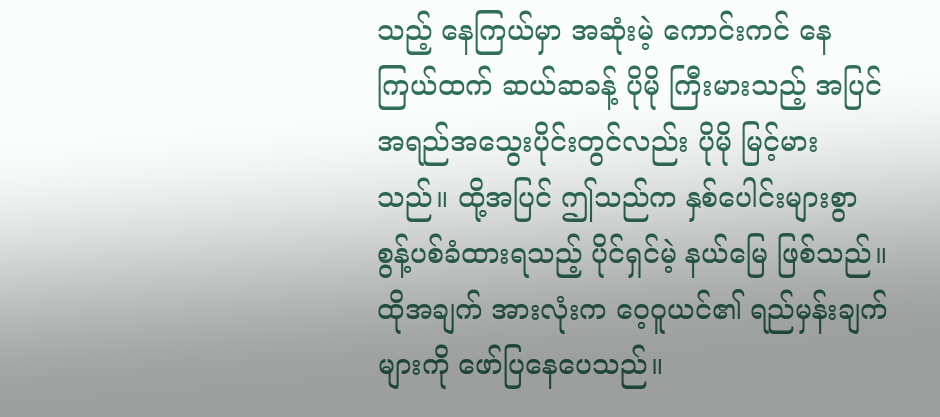သည့် နေကြယ်မှာ အဆုံးမဲ့ ကောင်းကင် နေကြယ်ထက် ဆယ်ဆခန့် ပိုမို ကြီးမားသည့် အပြင် အရည်အသွေးပိုင်းတွင်လည်း ပိုမို မြင့်မားသည်။ ထို့အပြင် ဤသည်က နှစ်ပေါင်းများစွာ စွန့်ပစ်ခံထားရသည့် ပိုင်ရှင်မဲ့ နယ်မြေ ဖြစ်သည်။ ထိုအချက် အားလုံးက ဝေ့ဝူယင်၏ ရည်မှန်းချက်များကို ဖော်ပြနေပေသည်။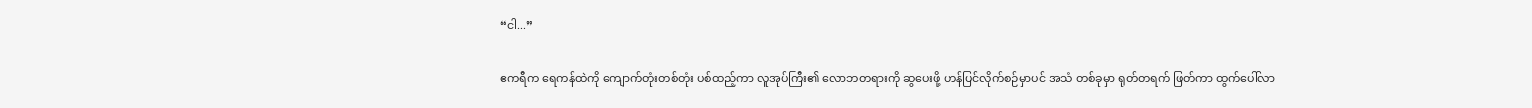“ငါ...”

ဧကရီက ရေကန်ထဲကို ကျောက်တုံးတစ်တုံး ပစ်ထည့်ကာ လူအုပ်ကြီး၏ လောဘတရားကို ဆွပေးဖို့ ဟန်ပြင်လိုက်စဉ်မှာပင် အသံ တစ်ခုမှာ ရုတ်တရက် ဖြတ်ကာ ထွက်ပေါ်လာ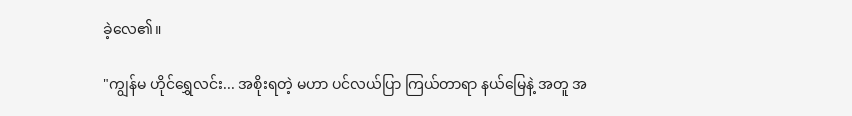ခဲ့လေ၏။

"ကျွန်မ ဟိုင်ရွှေလင်း... အစိုးရတဲ့ မဟာ ပင်လယ်ပြာ ကြယ်တာရာ နယ်မြေနဲ့ အတူ အ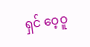ရှင် ဝေ့ဝူ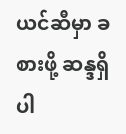ယင်ဆီမှာ ခစားဖို့ ဆန္ဒရှိပါ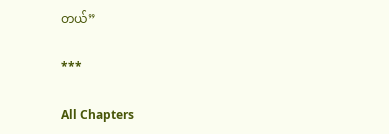တယ်”

***

All Chapters